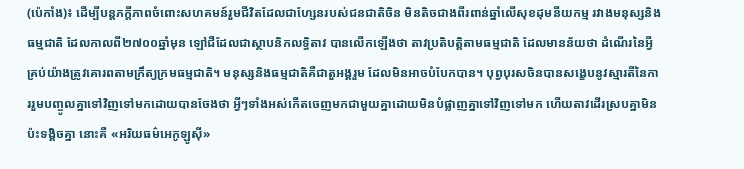(ប៉េកាំង)៖ ដើម្បីបន្តភក្តីភាពចំពោះសហគមន៍រួមជីវិតដែលជាហ្សែនរបស់ជនជាតិចិន មិនតិចជាងពីរពាន់ឆ្នាំលើសុខដុមនីយកម្ម រវាងមនុស្សនិងធម្មជាតិ ដែលកាលពី២៧០០ឆ្នាំមុន ឡៅជឺដែលជាស្ថាបនិកលទ្ធិតាវ បានលើកឡើងថា តាវប្រតិបត្តិតាមធម្មជាតិ ដែលមានន័យថា ដំណើរនៃអ្វីគ្រប់យ៉ាងត្រូវគោរពតាមក្រឹត្យក្រមធម្មជាតិ។ មនុស្សនិងធម្មជាតិគឺជាតួអង្គរួម ដែលមិនអាចបំបែកបាន។ បុព្វបុរសចិនបានសង្ខេបនូវស្មារតីនៃការរួមបញ្ចូលគ្នាទៅវិញទៅមកដោយបានចែងថា អ្វីៗទាំងអស់កើតចេញមកជាមួយគ្នាដោយមិនបំផ្លាញគ្នាទៅវិញទៅមក ហើយតាវដើរស្របគ្នាមិនប៉ះទង្គិចគ្នា នោះគឺ «អរិយធម៌អេកូឡូស៊ី»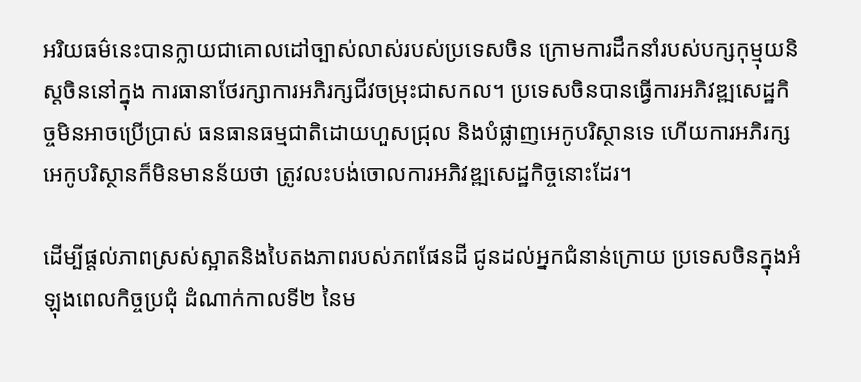អរិយធម៌នេះបានក្លាយជាគោលដៅច្បាស់លាស់របស់ប្រទេសចិន ក្រោមការដឹកនាំរបស់បក្សកុម្មុយនិស្តចិននៅក្នុង ការធានាថែរក្សាការអភិរក្សជីវចម្រុះជាសកល។ ប្រទេសចិនបានធ្វើការអភិវឌ្ឍសេដ្ឋកិច្ចមិនអាចប្រើប្រាស់ ធនធានធម្មជាតិដោយហួសជ្រុល និងបំផ្លាញអេកូបរិស្ថានទេ ហើយការអភិរក្សអេកូបរិស្ថានក៏មិនមានន័យថា ត្រូវលះបង់ចោលការអភិវឌ្ឍសេដ្ឋកិច្ចនោះដែរ។

ដើម្បីផ្តល់ភាពស្រស់ស្អាតនិងបៃតងភាពរបស់ភពផែនដី ជូនដល់អ្នកជំនាន់ក្រោយ ប្រទេសចិនក្នុងអំឡុងពេលកិច្ចប្រជុំ ដំណាក់កាលទី២ នៃម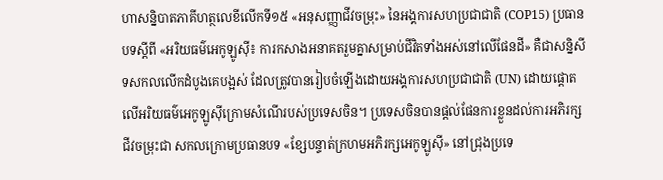ហាសន្និបាតភាគីហត្ថលេខីលើកទី១៥ «អនុសញ្ញាជីវចម្រុះ» នៃអង្គការសហប្រជាជាតិ (COP15) ប្រធានបទស្តីពី «អរិយធម៌អេកូឡូស៊ី៖ ការកសាងអនាគតរួមគ្នាសម្រាប់ជីវិតទាំងអស់នៅលើផែនដី» គឺជាសន្និសីទសកលលើកដំបូងគេបង្អស់ ដែលត្រូវបានរៀបចំឡើងដោយអង្គការសហប្រជាជាតិ (UN) ដោយផ្តោតលើអរិយធម៌អេកូឡូស៊ីក្រោមសំណើរបស់ប្រទេសចិន។ ប្រទេសចិនបានផ្តល់ផែនការខ្លួនដល់ការអភិរក្សជីវចម្រុះជា សកលក្រោមប្រធានបទ «ខ្សែបន្ទាត់ក្រហមអភិរក្សអេកូឡូស៊ី» នៅជ្រុងប្រទេ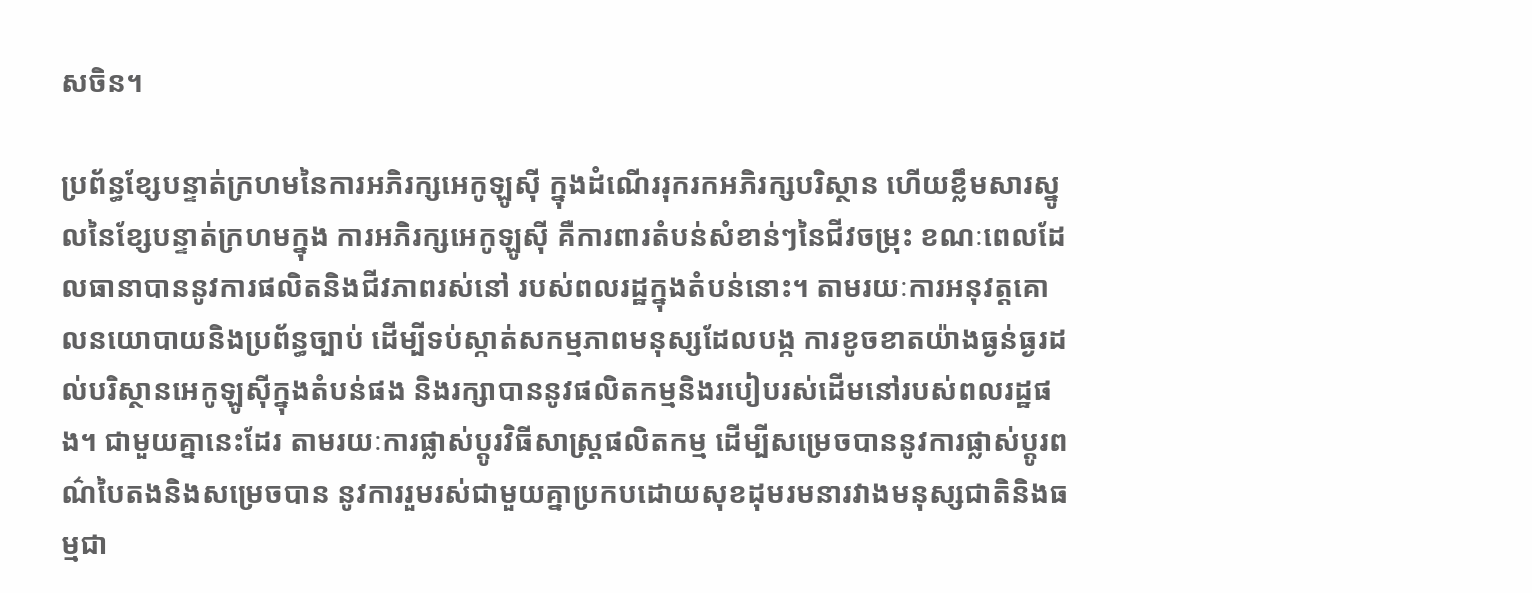សចិន។

ប្រព័ន្ធខ្សែបន្ទាត់ក្រហមនៃការអភិរក្សអេកូឡូស៊ី ក្នុងដំណើររុករកអភិរក្សបរិស្ថាន ហើយខ្លឹមសារស្នូលនៃខ្សែបន្ទាត់ក្រហមក្នុង ការអភិរក្សអេកូឡូស៊ី គឺការពារតំបន់សំខាន់ៗនៃជីវចម្រុះ ខណៈពេលដែលធានាបាននូវការផលិតនិងជីវភាពរស់នៅ របស់ពលរដ្ឋក្នុងតំបន់នោះ។ តាមរយៈការអនុវត្តគោលនយោបាយនិងប្រព័ន្ធច្បាប់ ដើម្បីទប់ស្កាត់សកម្មភាពមនុស្សដែលបង្ក ការខូចខាតយ៉ាងធ្ងន់ធ្ងរដល់បរិស្ថានអេកូឡូស៊ីក្នុងតំបន់ផង និងរក្សាបាននូវផលិតកម្មនិងរបៀបរស់ដើមនៅរបស់ពលរដ្ឋផង។ ជាមួយគ្នានេះដែរ តាមរយៈការផ្លាស់ប្តូរវិធីសាស្រ្តផលិតកម្ម ដើម្បីសម្រេចបាននូវការផ្លាស់ប្តូរពណ៌បៃតងនិងសម្រេចបាន នូវការរួមរស់ជាមួយគ្នាប្រកបដោយសុខដុមរមនារវាងមនុស្សជាតិនិងធម្មជា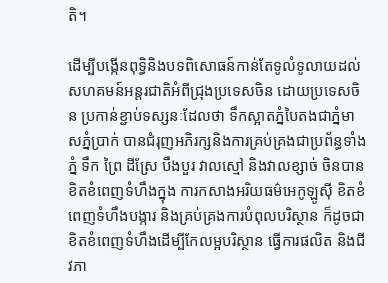តិ។

ដើម្បីបង្កើនពុទ្ធិនិងបទពិសោធន៍កាន់តែទូលំទូលាយដល់សហគមន៍អន្តរជាតិអំពីជ្រុងប្រទេសចិន ដោយប្រទេសចិន ប្រកាន់ខ្ជាប់ទស្សនៈដែលថា ទឹកស្អាតភ្នំបៃតងជាភ្នំមាសភ្នំប្រាក់ បានជំរុញអភិរក្សនិងការគ្រប់គ្រងជាប្រព័ន្ធទាំងភ្នំ ទឹក ព្រៃ ដីស្រែ បឹងបួរ វាលស្មៅ និងវាលខ្សាច់ ចិនបានខិតខំពេញទំហឹងក្នុង ការកសាងអរិយធម៌អេកូឡូស៊ី ខិតខំពេញទំហឹងបង្ការ និងគ្រប់គ្រងការបំពុលបរិស្ថាន ក៏ដូចជាខិតខំពេញទំហឹងដើម្បីកែលម្អបរិស្ថាន ធ្វើការផលិត និងជីវភា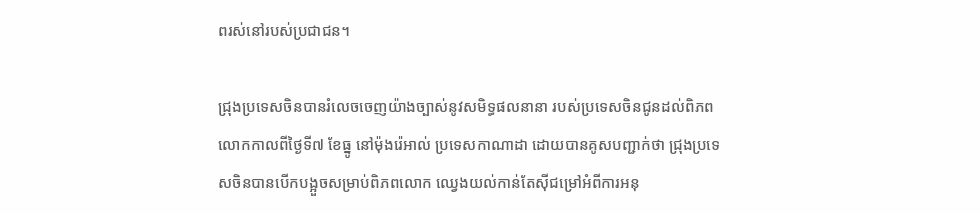ពរស់នៅរបស់ប្រជាជន។

ជ្រុងប្រទេសចិនបានរំលេចចេញយ៉ាងច្បាស់នូវសមិទ្ធផលនានា របស់ប្រទេសចិនជូនដល់ពិភពលោកកាលពីថ្ងៃទី៧ ខែធ្នូ នៅម៉ុងរ៉េអាល់ ប្រទេសកាណាដា ដោយបានគូសបញ្ជាក់ថា ជ្រុងប្រទេសចិនបានបើកបង្អួចសម្រាប់ពិភពលោក ឈ្វេងយល់កាន់តែស៊ីជម្រៅអំពីការអនុ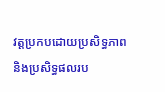វត្តប្រកបដោយប្រសិទ្ធភាព និងប្រសិទ្ធផលរប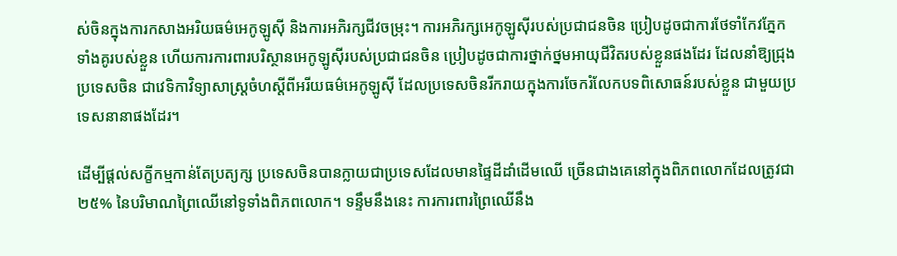ស់ចិនក្នុងការកសាងអរិយធម៌អេកូឡូស៊ី និងការអភិរក្សជីវចម្រុះ។ ការអភិរក្សអេកូឡូស៊ីរបស់ប្រជាជនចិន ប្រៀបដូចជាការថែទាំកែវភ្នែកទាំងគូរបស់ខ្លួន ហើយការការពារបរិស្ថានអេកូឡូស៊ីរបស់ប្រជាជនចិន ប្រៀបដូចជាការថ្នាក់ថ្នមអាយុជីវិតរបស់ខ្លួនផងដែរ ដែលនាំឱ្យជ្រុងប្រទេសចិន ជាវេទិកាវិទ្យាសាស្រ្តចំហស្តីពីអរីយធម៌អេកូឡូស៊ី ដែលប្រទេសចិនរីករាយក្នុងការចែករំលែកបទពិសោធន៍របស់ខ្លួន ជាមួយប្រទេសនានាផងដែរ។

ដើម្បីផ្តល់សក្ខីកម្មកាន់តែប្រត្យក្ស ប្រទេសចិនបានក្លាយជាប្រទេសដែលមានផ្ទៃដីដាំដើមឈើ ច្រើនជាងគេនៅក្នុងពិភពលោកដែលត្រូវជា២៥% នៃបរិមាណព្រៃឈើនៅទូទាំងពិភពលោក។ ទន្ទឹមនឹងនេះ ការការពារព្រៃឈើនឹង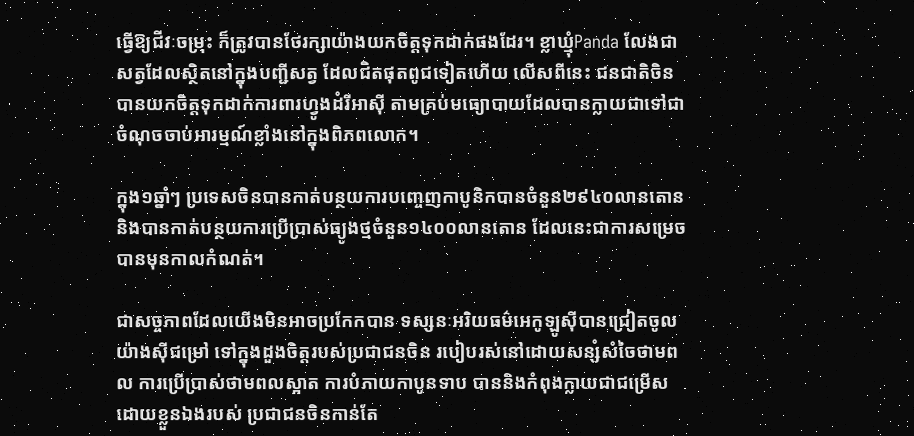ធ្វើឱ្យជីវៈចម្រុះ ក៏ត្រូវបានថែរក្សាយ៉ាងយកចិត្តទុកដាក់ផងដែរ។ ខ្លាឃ្មុំPanda លែងជាសត្វដែលស្ថិតនៅក្នុងបញ្ជីសត្វ ដែលជិតផុតពូជទៀតហើយ លើសពីនេះ ជនជាតិចិនបានយកចិត្តទុកដាក់ការពារហ្វូងដំរីអាស៊ី តាមគ្រប់មធ្យោបាយដែលបានក្លាយជាទៅជា ចំណុចចាប់អារម្មណ៍ខ្លាំងនៅក្នុងពិភពលោក។

ក្នុង១ឆ្នាំៗ ប្រទេសចិនបានកាត់បន្ថយការបញ្ចេញកាបូនិកបានចំនួន២៩៤០លានតោន និងបានកាត់បន្ថយការប្រើប្រាស់ធ្យូងថ្មចំនួន១៤០០លានតោន ដែលនេះជាការសម្រេចបានមុនកាលកំណត់។

ជាសច្ចភាពដែលយើងមិនអាចប្រកែកបាន ទស្សនៈអរិយធម៌អេកូឡូស៊ីបានជ្រៀតចូលយ៉ាងស៊ីជម្រៅ ទៅក្នុងដួងចិត្តរបស់ប្រជាជនចិន របៀបរស់នៅដោយសន្សំសំចៃថាមពល ការប្រើប្រាស់ថាមពលស្អាត ការបំភាយកាបូនទាប បាននិងកំពុងក្លាយជាជម្រើសដោយខ្លួនឯងរបស់ ប្រជាជនចិនកាន់តែ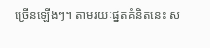ច្រើនឡើងៗ។ តាមរយៈផ្នតគំនិតនេះ ស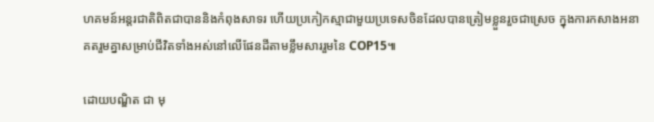ហគមន៍អន្តរជាតិពិតជាបាននិងកំពុងសាទរ ហើយប្រកៀកស្មាជាមួយប្រទេសចិនដែលបានត្រៀមខ្លួនរួចជាស្រេច ក្នុងការកសាងអនាគតរួមគ្នាសម្រាប់ជីវិតទាំងអស់នៅលើផែនដីតាមខ្លឹមសាររួមនៃ COP15៕

ដោយបណ្ឌិត ជា មុ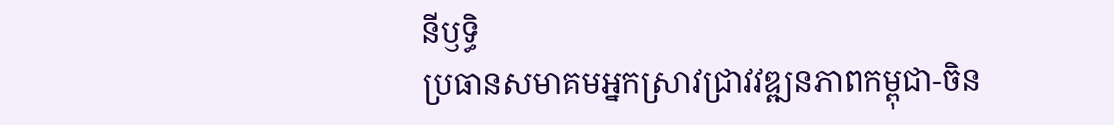នីឫទ្ធិ
ប្រធានសមាគមអ្នកស្រាវជ្រាវវឌ្ឍនភាពកម្ពុជា-ចិន